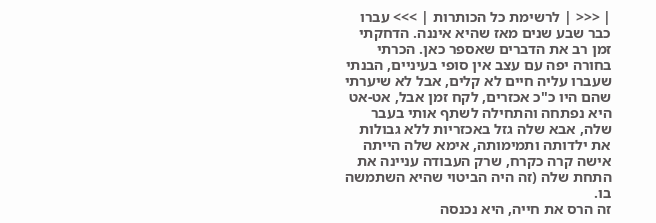| <<< | לרשימת כל הכותרות | >>> עברו כבר שבע שנים מאז שהיא איננה. הדחקתי זמן רב את הדברים שאספר כאן. הכרתי בחורה יפה עם עצב אין סופי בעיניים, הבנתי שעברו עליה חיים לא קלים, אבל לא שיערתי שהם היו כ"כ אכזרים, לקח זמן אבל, אט-אט היא נפתחה והתחילה לשתף אותי בעבר שלה, אבא שלה גזל באכזריות ללא גבולות את ילדותה ותמימותה, אימא שלה הייתה אישה קרה כקרח, שרק העבודה עניינה את התחת שלה (זה היה הביטוי שהיא השתמשה בו.
זה הרס את חייה, היא נכנסה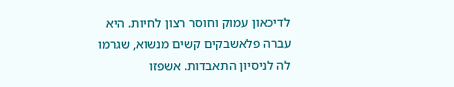לדיכאון עמוק וחוסר רצון לחיות. היא עברה פלאשבקים קשים מנשוא, שגרמו לה לניסיון התאבדות. אשפזו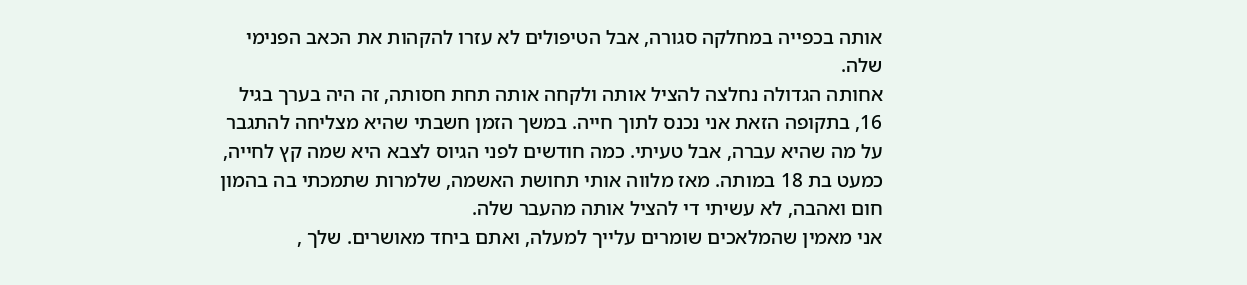אותה בכפייה במחלקה סגורה, אבל הטיפולים לא עזרו להקהות את הכאב הפנימי שלה.
אחותה הגדולה נחלצה להציל אותה ולקחה אותה תחת חסותה, זה היה בערך בגיל 16, בתקופה הזאת אני נכנס לתוך חייה. במשך הזמן חשבתי שהיא מצליחה להתגבר על מה שהיא עברה, אבל טעיתי. כמה חודשים לפני הגיוס לצבא היא שמה קץ לחייה, כמעט בת 18 במותה. מאז מלווה אותי תחושת האשמה, שלמרות שתמכתי בה בהמון חום ואהבה, לא עשיתי די להציל אותה מהעבר שלה.
אני מאמין שהמלאכים שומרים עלייך למעלה, ואתם ביחד מאושרים. שלך ,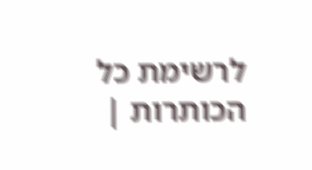לרשימת כל הכותרות |